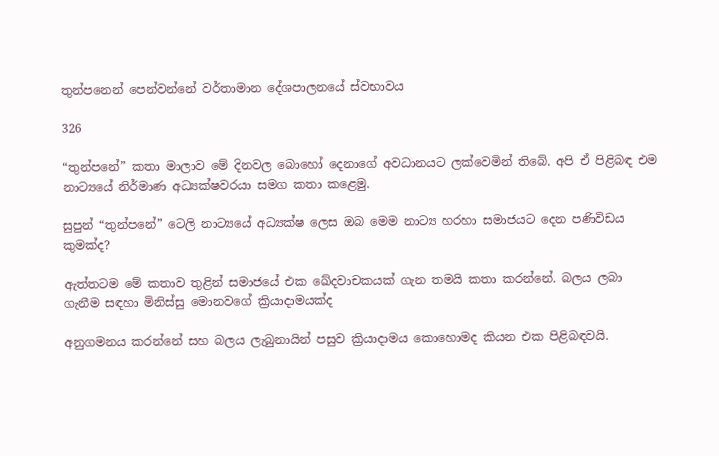තුන්පනෙන් පෙන්වන්නේ වර්තාමාන දේශපාලනයේ ස්වභාවය

326

“තුන්පනේ” කතා මාලාව මේ දිනවල බොහෝ දෙනාගේ අවධානයට ලක්වෙමින් තිබේ. අපි ඒ පිළිබඳ එම නාට්‍යයේ නිර්මාණ අධ්‍යක්ෂවරයා සමග කතා කළෙමු.

සුපුන් “තුන්පනේ” ටෙලි නාට්‍යයේ අධ්‍යක්ෂ ලෙස ඔබ මෙම නාට්‍ය හරහා සමාජයට දෙන පණිවිඩය කුමක්ද?

ඇත්තටම මේ කතාව තුළින් සමාජයේ එක ඛේදවාචකයක් ගැන තමයි කතා කරන්නේ. බලය ලබා ගැනීම සඳහා මිනිස්සු මොනවගේ ක්‍රියාදාමයක්ද

අනුගමනය කරන්නේ සහ බලය ලැබුනායින් පසුව ක්‍රියාදාමය කොහොමද කියන එක පිළිබඳවයි.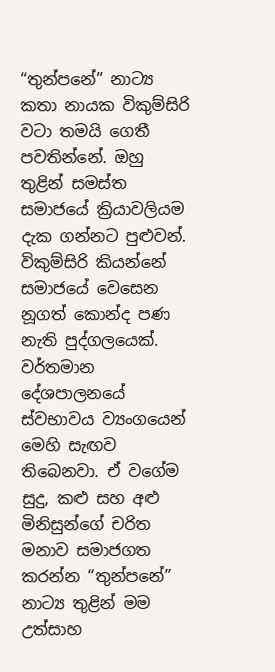“තුන්පනේ” නාට්‍ය කතා නායක විකුම්සිරි වටා තමයි ගෙතී පවතින්නේ. ඔහු තුළින් සමස්ත සමාජයේ ක්‍රියාවලියම දැක ගන්නට පුළුවන්. විකුම්සිරි කියන්නේ සමාජයේ වෙසෙන නූගත් කොන්ද පණ නැති පුද්ගලයෙක්. වර්තමාන දේශපාලනයේ ස්වභාවය ව්‍යංගයෙන් මෙහි සැඟව තිබෙනවා. ඒ වගේම සුදු, කළු සහ අළු මිනිසුන්ගේ චරිත මනාව සමාජගත කරන්න “තුන්පනේ” නාට්‍ය තුළින් මම උත්සාහ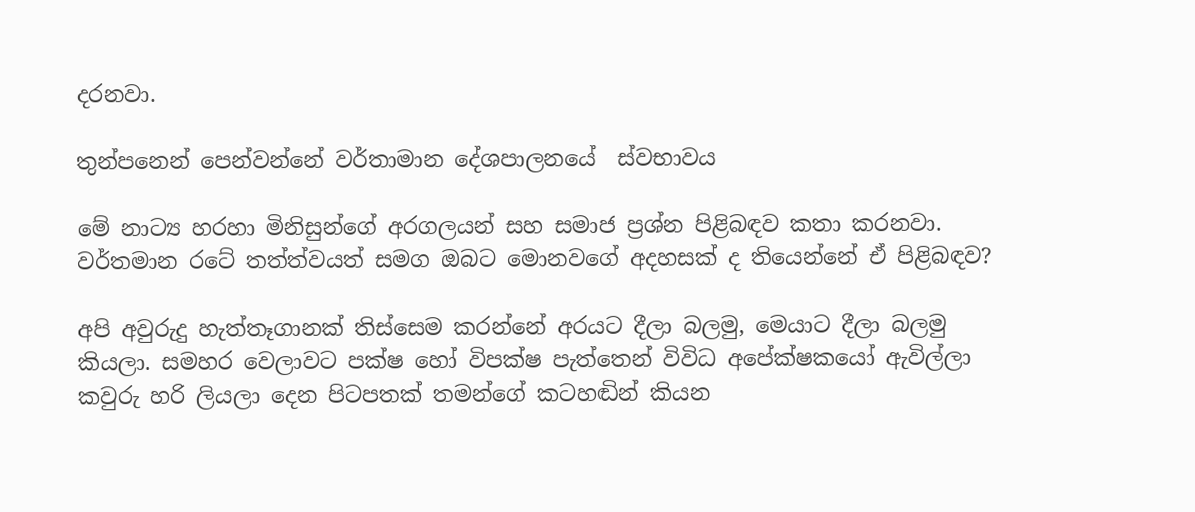දරනවා.

තුන්පනෙන් පෙන්වන්නේ වර්තාමාන දේශපාලනයේ  ස්වභාවය

මේ නාට්‍ය හරහා මිනිසුන්ගේ අරගලයන් සහ සමාජ ප්‍රශ්න පිළිබඳව කතා කරනවා. වර්තමාන රටේ තත්ත්වයත් සමග ඔබට මොනවගේ අදහසක් ද තියෙන්නේ ඒ පිළිබඳව?

අපි අවුරුදු හැත්තෑගානක් තිස්සෙම කරන්නේ අරයට දීලා බලමු, මෙයාට දීලා බලමු කියලා. සමහර වෙලාවට පක්ෂ හෝ විපක්ෂ පැත්තෙන් විවිධ අපේක්ෂකයෝ ඇවිල්ලා කවුරු හරි ලියලා දෙන පිටපතක් තමන්ගේ කටහඬින් කියන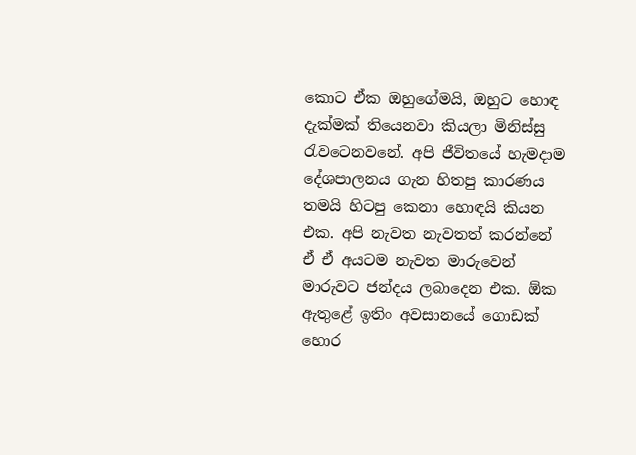කොට ඒක ඔහුගේමයි, ඔහුට හොඳ දැක්මක් තියෙනවා කියලා මිනිස්සු රැවටෙනවනේ. අපි ජීවිතයේ හැමදාම දේශපාලනය ගැන හිතපු කාරණය තමයි හිටපු කෙනා හොඳයි කියන එක. අපි නැවත නැවතත් කරන්නේ ඒ ඒ අයටම නැවත මාරුවෙන් මාරුවට ජන්දය ලබාදෙන එක. ඕක ඇතුළේ ඉතිං අවසානයේ ගොඩක් හොර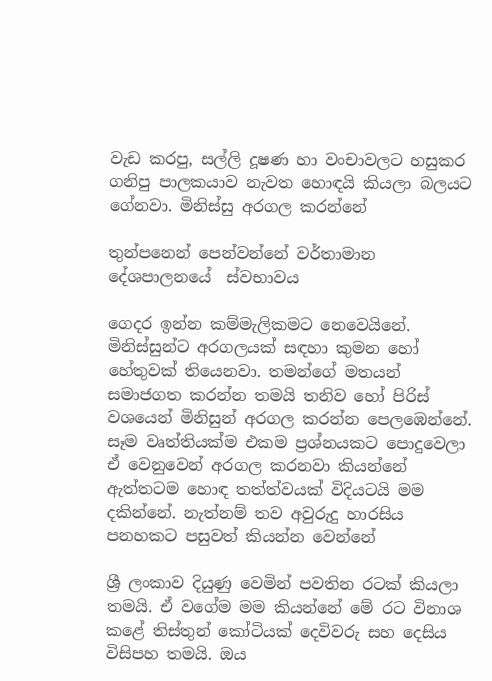වැඩ කරපු, සල්ලි දූෂණ හා වංචාවලට හසුකර ගනිපු පාලකයාව නැවත හොඳයි කියලා බලයට ගේනවා. මිනිස්සු අරගල කරන්නේ

තුන්පනෙන් පෙන්වන්නේ වර්තාමාන දේශපාලනයේ  ස්වභාවය

ගෙදර ඉන්න කම්මැලිකමට නෙවෙයිනේ. මිනිස්සුන්ට අරගලයක් සඳහා කුමන හෝ හේතුවක් තියෙනවා. තමන්ගේ මතයන් සමාජගත කරන්න තමයි තනිව හෝ පිරිස් වශයෙන් මිනිසුන් අරගල කරන්න පෙලඹෙන්නේ. සෑම වෘත්තියක්ම එකම ප්‍රශ්නයකට පොදුවෙලා ඒ වෙනුවෙන් අරගල කරනවා කියන්නේ ඇත්තටම හොඳ තත්ත්වයක් විදියටයි මම දකින්නේ. නැත්නම් තව අවුරුදු හාරසිය පනහකට පසුවත් කියන්න වෙන්නේ

ශ්‍රී ලංකාව දියුණු වෙමින් පවතින රටක් කියලා තමයි. ඒ වගේම මම කියන්නේ මේ රට විනාශ කළේ තිස්තුන් කෝටියක් දෙවිවරු සහ දෙසිය විසිපහ තමයි. ඔය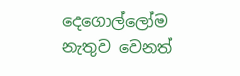දෙගොල්ලෝම නැතුව වෙනත්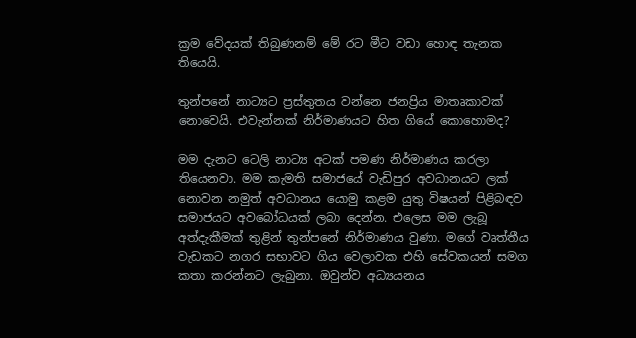ක්‍රම වේදයක් තිබුණනම් මේ රට මීට වඩා හොඳ තැනක තියෙයි.

තුන්පනේ නාට්‍යට ප්‍රස්තුතය වන්නෙ ජනප්‍රිය මාතෘකාවක් නොවෙයි. එවැන්නක් නිර්මාණයට හිත ගියේ කොහොමද?

මම දැනට ටෙලි නාට්‍ය අටක් පමණ නිර්මාණය කරලා තියෙනවා. මම කැමති සමාජයේ වැඩිපුර අවධානයට ලක් නොවන නමුත් අවධානය යොමු කළම යුතු විෂයන් පිළිබඳව සමාජයට අවබෝධයක් ලබා දෙන්න. එලෙස මම ලැබූ අත්දැකීමක් තුළින් තුන්පනේ නිර්මාණය වුණා. මගේ වෘත්තීය වැඩකට නගර සභාවට ගිය වෙලාවක එහි සේවකයන් සමග කතා කරන්නට ලැබුනා. ඔවුන්ව අධ්‍යයනය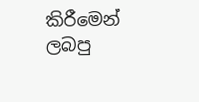කිරීමෙන් ලබපු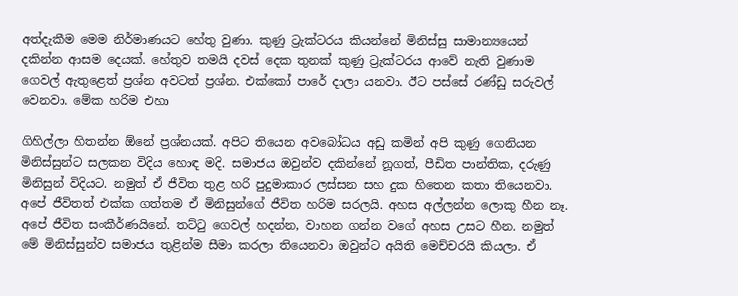අත්දැකීම මෙම නිර්මාණයට හේතු වුණා. කුණු ට්‍රැක්ටරය කියන්නේ මිනිස්සු සාමාන්‍යයෙන් දකින්න ආසම දෙයක්. හේතුව තමයි දවස් දෙක තුනක් කුණු ට්‍රැක්ටරය ආවේ නැති වුණාම ගෙවල් ඇතුළෙත් ප්‍රශ්න අවටත් ප්‍රශ්න. එක්කෝ පාරේ දාලා යනවා. ඊට පස්සේ රණ්ඩු සරුවල් වෙනවා. මේක හරිම එහා

ගිහිල්ලා හිතන්න ඕනේ ප්‍රශ්නයක්. අපිට තියෙන අවබෝධය අඩු කමින් අපි කුණු ගෙනියන මිනිස්සුන්ට සලකන විදිය හොඳ මදි. සමාජය ඔවුන්ව දකින්නේ නූගත්, පීඩිත පාන්තික, දරුණු මිනිසුන් විදියට. නමුත් ඒ ජීවිත තුළ හරි පුදුමාකාර ලස්සන සහ දුක හිතෙන කතා තියෙනවා. අපේ ජීවිතත් එක්ක ගත්තම ඒ මිනිසුන්ගේ ජීවිත හරිම සරලයි. අහස අල්ලන්න ලොකු හීන නෑ. අපේ ජීවිත සංකීර්ණයිනේ. තට්ටු ගෙවල් හදන්න, වාහන ගන්න වගේ අහස උසට හීන. නමුත් මේ මිනිස්සුන්ව සමාජය තුළින්ම සීමා කරලා තියෙනවා ඔවුන්ට අයිති මෙච්චරයි කියලා. ඒ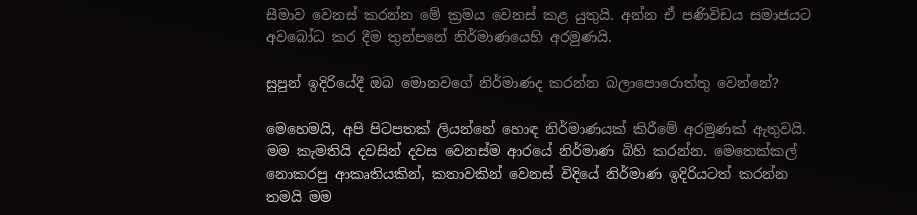සීමාව වෙනස් කරන්න මේ ක්‍රමය වෙනස් කළ යුතුයි. අන්න ඒ පණිවිඩය සමාජයට අවබෝධ කර දීම තුන්පනේ නිර්මාණයෙහි අරමුණයි.

සුපුන් ඉදිරියේදී ඔබ මොනවගේ නිර්මාණද කරන්න බලාපොරොත්තු වෙන්නේ?

මෙහෙමයි, අපි පිටපතක් ලියන්නේ හොඳ නිර්මාණයක් කිරීමේ අරමුණක් ඇතුවයි. මම කැමතියි දවසින් දවස වෙනස්ම ආරයේ නිර්මාණ බිහි කරන්න. මෙතෙක්කල් නොකරපු ආකෘතියකින්, කතාවකින් වෙනස් විදියේ නිර්මාණ ඉදිරියටත් කරන්න තමයි මම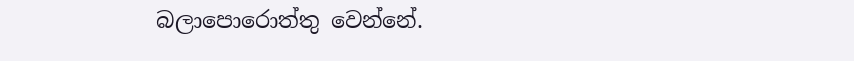බලාපොරොත්තු වෙන්නේ.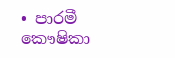• පාරමී කෞෂිකා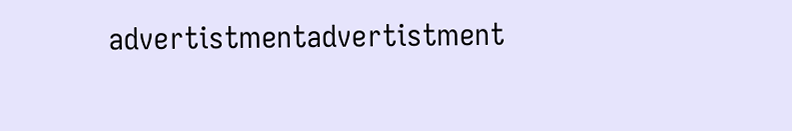advertistmentadvertistment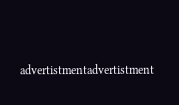advertistmentadvertistment